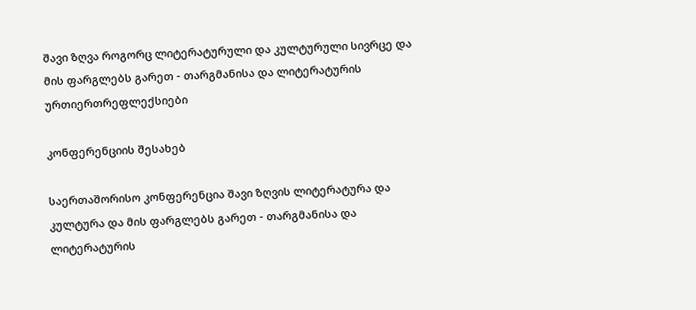შავი ზღვა როგორც ლიტერატურული და კულტურული სივრცე და მის ფარგლებს გარეთ - თარგმანისა და ლიტერატურის ურთიერთრეფლექსიები

კონფერენციის შესახებ

საერთაშორისო კონფერენცია შავი ზღვის ლიტერატურა და კულტურა და მის ფარგლებს გარეთ - თარგმანისა და ლიტერატურის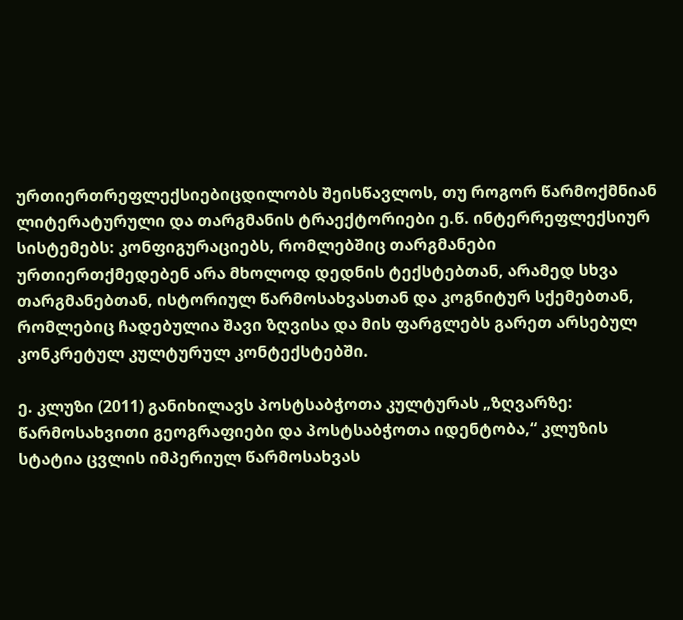ურთიერთრეფლექსიებიცდილობს შეისწავლოს, თუ როგორ წარმოქმნიან ლიტერატურული და თარგმანის ტრაექტორიები ე.წ. ინტერრეფლექსიურ სისტემებს: კონფიგურაციებს, რომლებშიც თარგმანები ურთიერთქმედებენ არა მხოლოდ დედნის ტექსტებთან, არამედ სხვა თარგმანებთან, ისტორიულ წარმოსახვასთან და კოგნიტურ სქემებთან, რომლებიც ჩადებულია შავი ზღვისა და მის ფარგლებს გარეთ არსებულ კონკრეტულ კულტურულ კონტექსტებში.

ე. კლუზი (2011) განიხილავს პოსტსაბჭოთა კულტურას „ზღვარზე: წარმოსახვითი გეოგრაფიები და პოსტსაბჭოთა იდენტობა,“ კლუზის სტატია ცვლის იმპერიულ წარმოსახვას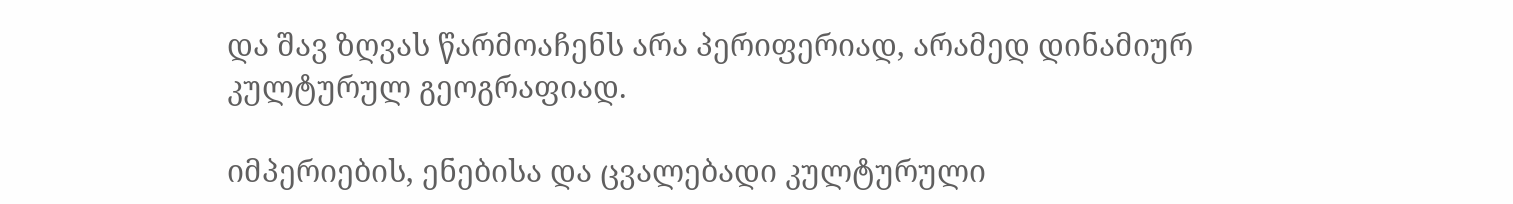და შავ ზღვას წარმოაჩენს არა პერიფერიად, არამედ დინამიურ კულტურულ გეოგრაფიად.

იმპერიების, ენებისა და ცვალებადი კულტურული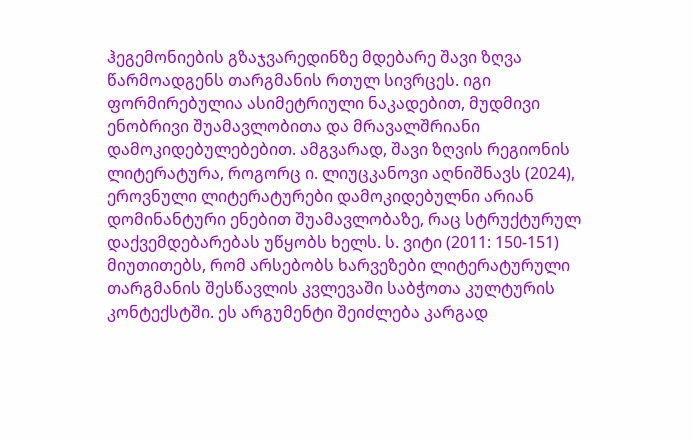ჰეგემონიების გზაჯვარედინზე მდებარე შავი ზღვა წარმოადგენს თარგმანის რთულ სივრცეს. იგი ფორმირებულია ასიმეტრიული ნაკადებით, მუდმივი ენობრივი შუამავლობითა და მრავალშრიანი დამოკიდებულებებით. ამგვარად, შავი ზღვის რეგიონის ლიტერატურა, როგორც ი. ლიუცკანოვი აღნიშნავს (2024), ეროვნული ლიტერატურები დამოკიდებულნი არიან დომინანტური ენებით შუამავლობაზე, რაც სტრუქტურულ დაქვემდებარებას უწყობს ხელს. ს. ვიტი (2011: 150-151) მიუთითებს, რომ არსებობს ხარვეზები ლიტერატურული თარგმანის შესწავლის კვლევაში საბჭოთა კულტურის კონტექსტში. ეს არგუმენტი შეიძლება კარგად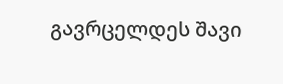გავრცელდეს შავი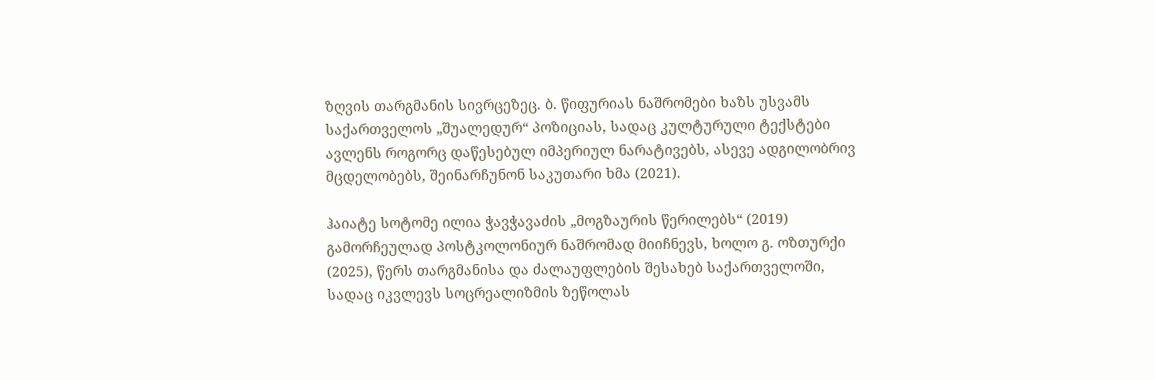ზღვის თარგმანის სივრცეზეც. ბ. წიფურიას ნაშრომები ხაზს უსვამს საქართველოს „შუალედურ“ პოზიციას, სადაც კულტურული ტექსტები ავლენს როგორც დაწესებულ იმპერიულ ნარატივებს, ასევე ადგილობრივ მცდელობებს, შეინარჩუნონ საკუთარი ხმა (2021).

ჰაიატე სოტომე ილია ჭავჭავაძის „მოგზაურის წერილებს“ (2019) გამორჩეულად პოსტკოლონიურ ნაშრომად მიიჩნევს, ხოლო გ. ოზთურქი (2025), წერს თარგმანისა და ძალაუფლების შესახებ საქართველოში, სადაც იკვლევს სოცრეალიზმის ზეწოლას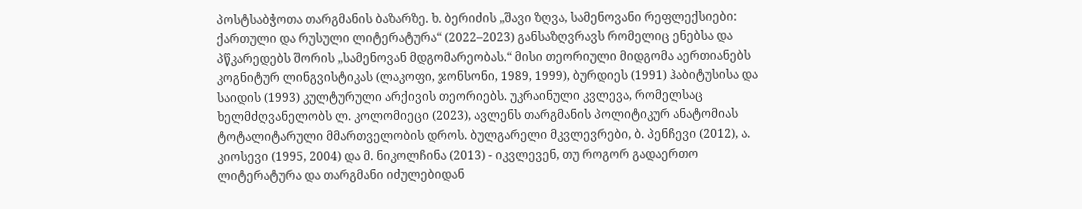პოსტსაბჭოთა თარგმანის ბაზარზე. ხ. ბერიძის „შავი ზღვა, სამენოვანი რეფლექსიები: ქართული და რუსული ლიტერატურა“ (2022–2023) განსაზღვრავს რომელიც ენებსა და პწკარედებს შორის „სამენოვან მდგომარეობას.“ მისი თეორიული მიდგომა აერთიანებს კოგნიტურ ლინგვისტიკას (ლაკოფი, ჯონსონი, 1989, 1999), ბურდიეს (1991) ჰაბიტუსისა და საიდის (1993) კულტურული არქივის თეორიებს. უკრაინული კვლევა, რომელსაც ხელმძღვანელობს ლ. კოლომიეცი (2023), ავლენს თარგმანის პოლიტიკურ ანატომიას ტოტალიტარული მმართველობის დროს. ბულგარელი მკვლევრები, ბ. პენჩევი (2012), ა. კიოსევი (1995, 2004) და მ. ნიკოლჩინა (2013) - იკვლევენ, თუ როგორ გადაერთო ლიტერატურა და თარგმანი იძულებიდან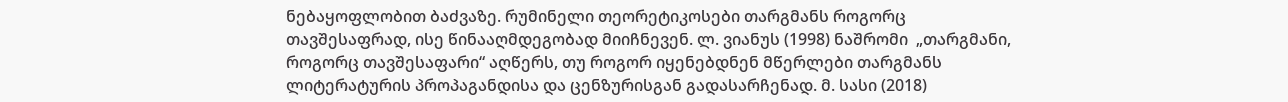ნებაყოფლობით ბაძვაზე. რუმინელი თეორეტიკოსები თარგმანს როგორც თავშესაფრად, ისე წინააღმდეგობად მიიჩნევენ. ლ. ვიანუს (1998) ნაშრომი  „თარგმანი, როგორც თავშესაფარი“ აღწერს, თუ როგორ იყენებდნენ მწერლები თარგმანს ლიტერატურის პროპაგანდისა და ცენზურისგან გადასარჩენად. მ. სასი (2018)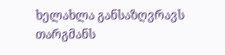ხელახლა განსაზღვრავს თარგმანს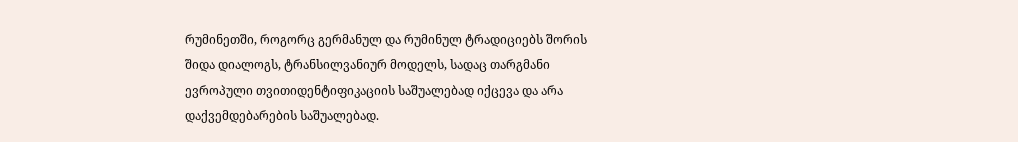რუმინეთში, როგორც გერმანულ და რუმინულ ტრადიციებს შორის შიდა დიალოგს, ტრანსილვანიურ მოდელს, სადაც თარგმანი ევროპული თვითიდენტიფიკაციის საშუალებად იქცევა და არა დაქვემდებარების საშუალებად.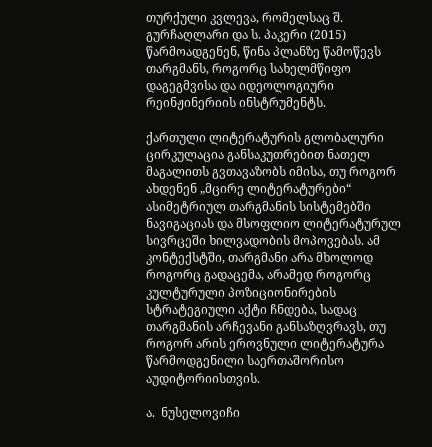თურქული კვლევა, რომელსაც შ.  გურჩაღლარი და ს. პაკერი (2015) წარმოადგენენ, წინა პლანზე წამოწევს თარგმანს, როგორც სახელმწიფო დაგეგმვისა და იდეოლოგიური რეინჟინერიის ინსტრუმენტს.

ქართული ლიტერატურის გლობალური ცირკულაცია განსაკუთრებით ნათელ მაგალითს გვთავაზობს იმისა, თუ როგორ ახდენენ „მცირე ლიტერატურები“ ასიმეტრიულ თარგმანის სისტემებში ნავიგაციას და მსოფლიო ლიტერატურულ სივრცეში ხილვადობის მოპოვებას. ამ კონტექსტში, თარგმანი არა მხოლოდ როგორც გადაცემა, არამედ როგორც კულტურული პოზიციონირების სტრატეგიული აქტი ჩნდება, სადაც თარგმანის არჩევანი განსაზღვრავს, თუ როგორ არის ეროვნული ლიტერატურა წარმოდგენილი საერთაშორისო აუდიტორიისთვის.

ა.  ნუსელოვიჩი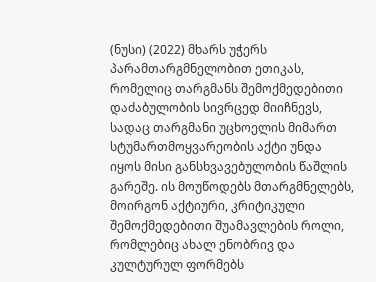(ნუსი) (2022) მხარს უჭერს პარამთარგმნელობით ეთიკას, რომელიც თარგმანს შემოქმედებითი დაძაბულობის სივრცედ მიიჩნევს, სადაც თარგმანი უცხოელის მიმართ სტუმართმოყვარეობის აქტი უნდა იყოს მისი განსხვავებულობის წაშლის გარეშე. ის მოუწოდებს მთარგმნელებს, მოირგონ აქტიური, კრიტიკული შემოქმედებითი შუამავლების როლი, რომლებიც ახალ ენობრივ და კულტურულ ფორმებს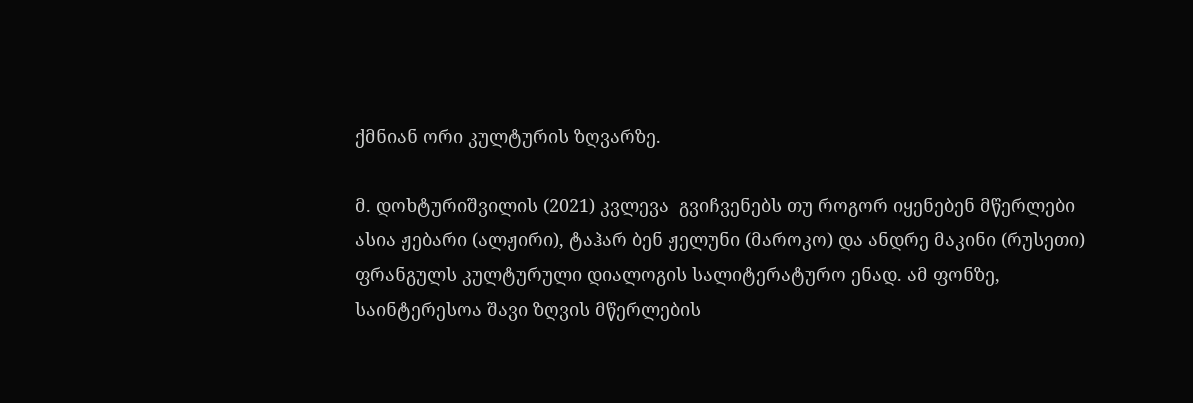ქმნიან ორი კულტურის ზღვარზე.

მ. დოხტურიშვილის (2021) კვლევა  გვიჩვენებს თუ როგორ იყენებენ მწერლები ასია ჟებარი (ალჟირი), ტაჰარ ბენ ჟელუნი (მაროკო) და ანდრე მაკინი (რუსეთი) ფრანგულს კულტურული დიალოგის სალიტერატურო ენად. ამ ფონზე, საინტერესოა შავი ზღვის მწერლების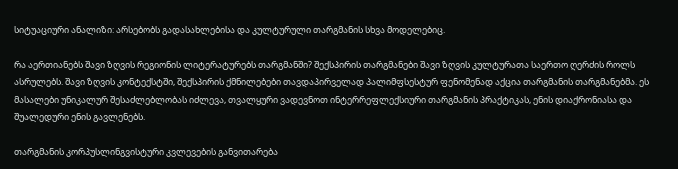სიტუაციური ანალიზი: არსებობს გადასახლებისა და კულტურული თარგმანის სხვა მოდელებიც.

რა აერთიანებს შავი ზღვის რეგიონის ლიტერატურებს თარგმანში? შექსპირის თარგმანები შავი ზღვის კულტურათა საერთო ღერძის როლს ასრულებს. შავი ზღვის კონტექსტში, შექსპირის ქმნილებები თავდაპირველად პალიმფსესტურ ფენომენად აქცია თარგმანის თარგმანებმა. ეს მასალები უნიკალურ შესაძლებლობას იძლევა, თვალყური ვადევნოთ ინტერრეფლექსიური თარგმანის პრაქტიკას, ენის დიაქრონიასა და შუალედური ენის გავლენებს.

თარგმანის კორპუსლინგვისტური კვლევების განვითარება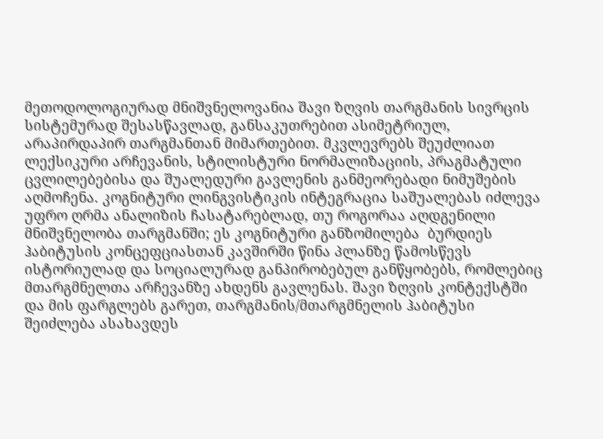მეთოდოლოგიურად მნიშვნელოვანია შავი ზღვის თარგმანის სივრცის სისტემურად შესასწავლად, განსაკუთრებით ასიმეტრიულ, არაპირდაპირ თარგმანთან მიმართებით. მკვლევრებს შეუძლიათ ლექსიკური არჩევანის, სტილისტური ნორმალიზაციის, პრაგმატული ცვლილებებისა და შუალედური გავლენის განმეორებადი ნიმუშების აღმოჩენა. კოგნიტური ლინგვისტიკის ინტეგრაცია საშუალებას იძლევა უფრო ღრმა ანალიზის ჩასატარებლად, თუ როგორაა აღდგენილი მნიშვნელობა თარგმანში; ეს კოგნიტური განზომილება  ბურდიეს ჰაბიტუსის კონცეფციასთან კავშირში წინა პლანზე წამოსწევს ისტორიულად და სოციალურად განპირობებულ განწყობებს, რომლებიც მთარგმნელთა არჩევანზე ახდენს გავლენას. შავი ზღვის კონტექსტში და მის ფარგლებს გარეთ, თარგმანის/მთარგმნელის ჰაბიტუსი შეიძლება ასახავდეს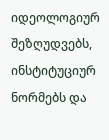იდეოლოგიურ შეზღუდვებს, ინსტიტუციურ ნორმებს და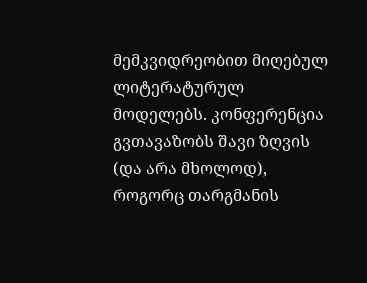მემკვიდრეობით მიღებულ ლიტერატურულ მოდელებს. კონფერენცია გვთავაზობს შავი ზღვის (და არა მხოლოდ), როგორც თარგმანის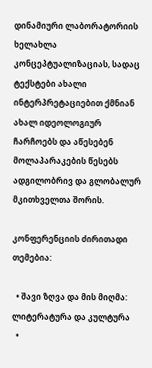დინამიური ლაბორატორიის ხელახლა კონცეპტუალიზაციას, სადაც ტექსტები ახალი ინტერპრეტაციებით ქმნიან ახალ იდეოლოგიურ ჩარჩოებს და აწესებენ მოლაპარაკების წესებს ადგილობრივ და გლობალურ მკითხველთა შორის.

კონფერენციის ძირითადი თემებია:

  • შავი ზღვა და მის მიღმა: ლიტერატურა და კულტურა
  •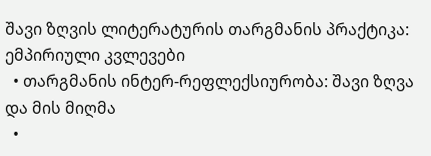შავი ზღვის ლიტერატურის თარგმანის პრაქტიკა: ემპირიული კვლევები
  • თარგმანის ინტერ-რეფლექსიურობა: შავი ზღვა და მის მიღმა
  •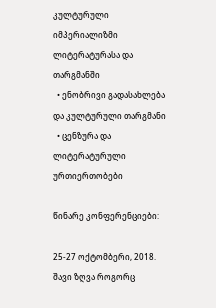კულტურული იმპერიალიზმი ლიტერატურასა და თარგმანში
  • ენობრივი გადასახლება და კულტურული თარგმანი
  • ცენზურა და ლიტერატურული ურთიერთობები

წინარე კონფერენციები:

25-27 ოქტომბერი, 2018. შავი ზღვა როგორც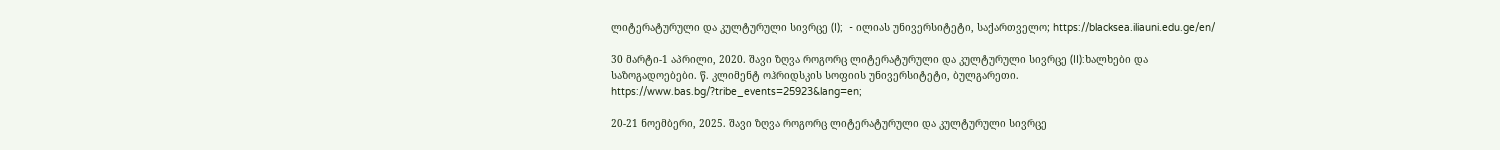ლიტერატურული და კულტურული სივრცე (I);  - ილიას უნივერსიტეტი, საქართველო; https://blacksea.iliauni.edu.ge/en/

30 მარტი-1 აპრილი, 2020. შავი ზღვა როგორც ლიტერატურული და კულტურული სივრცე (II):ხალხები და საზოგადოებები. წ. კლიმენტ ოჰრიდსკის სოფიის უნივერსიტეტი, ბულგარეთი. https://www.bas.bg/?tribe_events=25923&lang=en;

20-21 ნოემბერი, 2025. შავი ზღვა როგორც ლიტერატურული და კულტურული სივრცე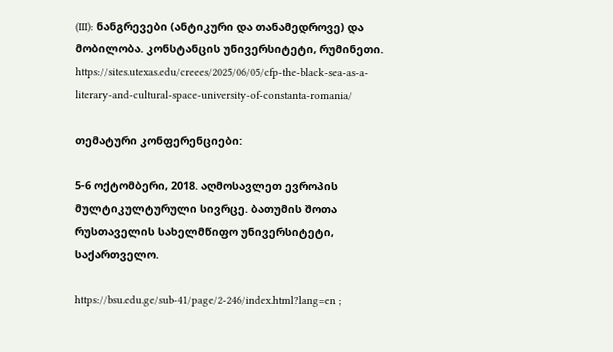(III): ნანგრევები (ანტიკური და თანამედროვე) და მობილობა. კონსტანცის უნივერსიტეტი, რუმინეთი. https://sites.utexas.edu/creees/2025/06/05/cfp-the-black-sea-as-a-literary-and-cultural-space-university-of-constanta-romania/

თემატური კონფერენციები:

5-6 ოქტომბერი, 2018. აღმოსავლეთ ევროპის მულტიკულტურული სივრცე. ბათუმის შოთა რუსთაველის სახელმწიფო უნივერსიტეტი, საქართველო.

https://bsu.edu.ge/sub-41/page/2-246/index.html?lang=en ;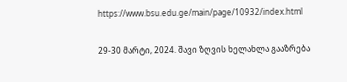https://www.bsu.edu.ge/main/page/10932/index.html

29-30 მარტი, 2024. შავი ზღვის ხელახლა გააზრება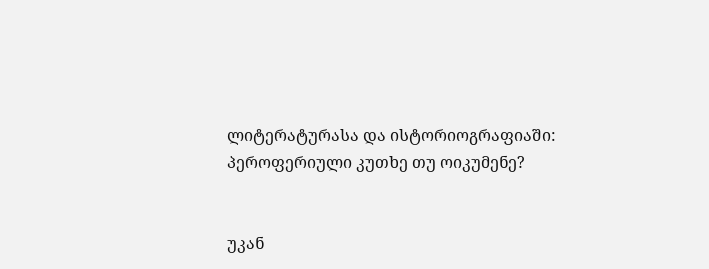ლიტერატურასა და ისტორიოგრაფიაში: პეროფერიული კუთხე თუ ოიკუმენე?


უკან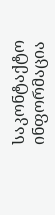საკონტაქტო ინფორმაცია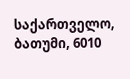საქართველო, ბათუმი, 6010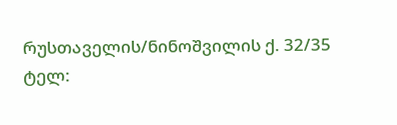რუსთაველის/ნინოშვილის ქ. 32/35
ტელ: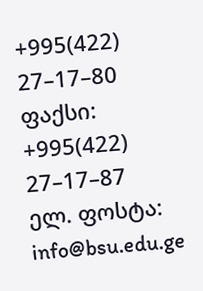+995(422) 27–17–80
ფაქსი: +995(422) 27–17–87
ელ. ფოსტა: info@bsu.edu.ge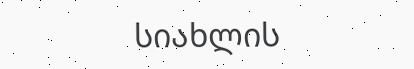სიახლის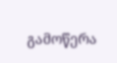გამოწერა